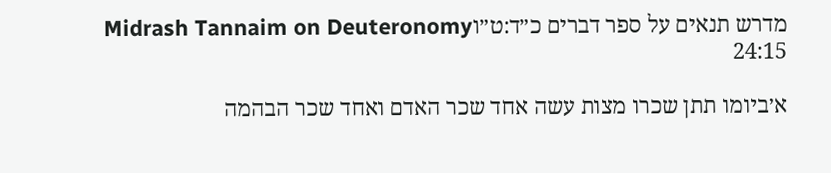מדרש תנאים על ספר דברים כ״ד:ט״וMidrash Tannaim on Deuteronomy 24:15

א׳ביומו תתן שכרו מצות עשה אחד שכר האדם ואחד שכר הבהמה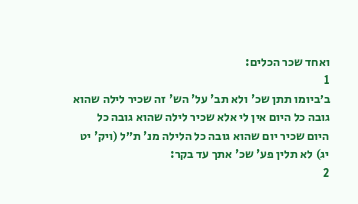ואחד שכר הכלים:
1
ב׳ביומו תתן שכ' ולא תב' על' הש' זה שכיר לילה שהוא גובה כל היום אין לי אלא שכיר לילה שהוא גובה כל היום שכיר יום שהוא גובה כל הלילה מנ' ת״ל (ויק' יט יג) לא תלין פע' שכ' אתך עד בקר:
2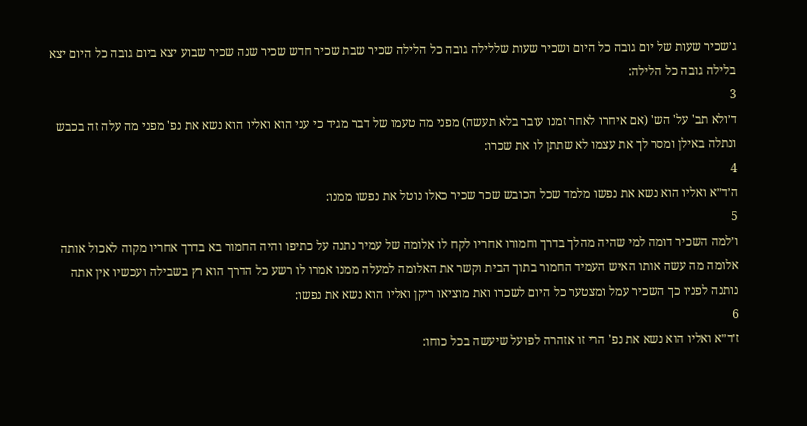ג׳שכיר שעות של יום גובה כל היום ושכיר שעות שללילה גובה כל הלילה שכיר שבת שכיר חדש שכיר שנה שכיר שבוע יצא ביום גובה כל היום יצא בלילה גובה כל הלילה:
3
ד׳ולא תב' על' הש' (אם איחרו לאחר זמנו עובר בלא תעשה) מפני מה טעמו של דבר מגיד כי עני הוא ואליו הוא נשא את נפ' מפני מה עלה זה בכבש ונתלה באילן ומסר לך את עצמו לא שתתן לו את שכרו:
4
ה׳ד״א ואליו הוא נשא את נפשו מלמד שכל הכובש שכר שכיר כאלו נוטל את נפשו ממנו:
5
ו׳למה השכיר דומה למי שהיה מהלך בדרך וחמורו אחריו לקח לו אלומה של עמיר נתנה על כתיפו והיה החמור בא בדרך אחריו מקוה לאכול אותה אלומה מה עשה אותו האיש העמיד החמור בתוך הבית וקשר את האלומה למעלה ממנו אמרו לו רשע כל הדרך הוא רץ בשבילה ועכשיו אין אתה נותנה לפניו כך השכיר עמל ומצטער כל היום לשכרו ואת מוציאו ריקן ואליו הוא נשא את נפשו:
6
ז׳ד״א ואליו הוא נשא את נפ' הרי זו אזהרה לפועל שיעשה בכל כוחו: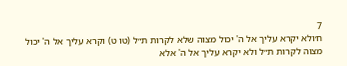7
ח׳ולא יקרא עליך אל ה' יכול מצוה שלא לקרות ת״ל (טו ט) וקרא עליך אל ה' יכול מצוה לקרות ת״ל ולא יקרא עליך אל ה' אלא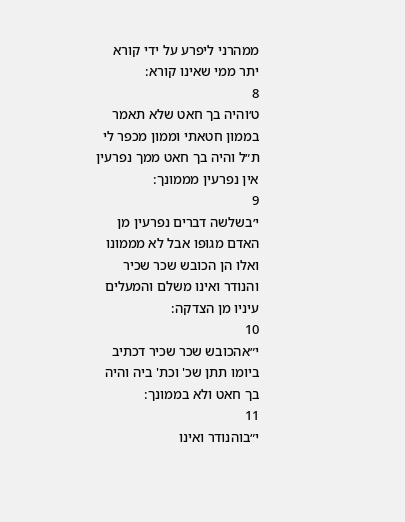ממהרני ליפרע על ידי קורא יתר ממי שאינו קורא:
8
ט׳והיה בך חאט שלא תאמר בממון חטאתי וממון מכפר לי ת״ל והיה בך חאט ממך נפרעין אין נפרעין מממונך:
9
י׳בשלשה דברים נפרעין מן האדם מגופו אבל לא מממונו ואלו הן הכובש שכר שכיר והנודר ואינו משלם והמעלים עיניו מן הצדקה:
10
י״אהכובש שכר שכיר דכתיב ביומו תתן שכ' וכת' ביה והיה בך חאט ולא בממונך:
11
י״בוהנודר ואינו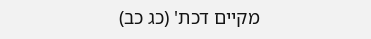מקיים דכת' (כג כב)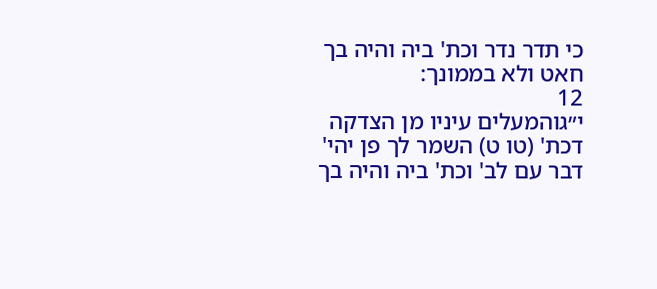כי תדר נדר וכת' ביה והיה בך חאט ולא בממונך:
12
י״גוהמעלים עיניו מן הצדקה דכת' (טו ט) השמר לך פן יהי' דבר עם לב' וכת' ביה והיה בך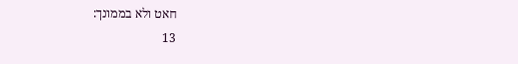חאט ולא בממונך:
13